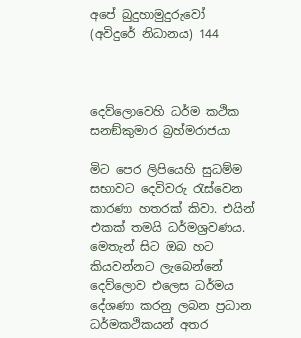අපේ බුදුහාමුදුරුවෝ (අවිදුරේ නිධානය) 144



දෙව්ලොවෙහි ධර්ම කථික සනඞ්කුමාර බ්‍රහ්මරාජයා

මිට පෙර ලිපියෙහි සුධම්ම සභාවට දෙවිවරු රැස්වෙන කාරණා හතරක් කිවා. එයින් එකක් තමයි ධර්මශ්‍රවණය. මෙතැන් සිට ඔබ හට කියවන්නට ලැබෙන්නේ දෙව්ලොව එලෙස ධර්මය දේශණා කරනු ලබන ප්‍රධාන ධර්මකථිකයන් අතර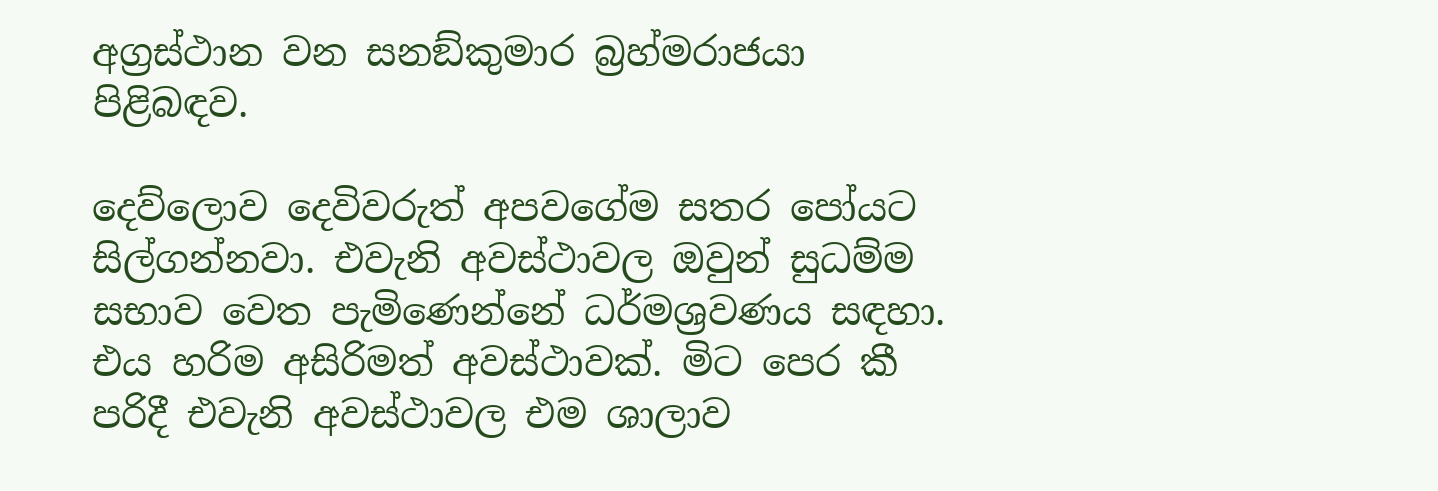අග්‍රස්ථාන වන සනඞ්කුමාර බ්‍රහ්මරාජයා පිළිබඳව.

දෙව්ලොව දෙවිවරුත් අපවගේම සතර පෝයට සිල්ගන්නවා. එවැනි අවස්ථාවල ඔවුන් සුධම්ම සභාව වෙත පැමිණෙන්නේ ධර්මශ්‍රවණය සඳහා. එය හරිම අසිරිමත් අවස්ථාවක්. මිට පෙර කී පරිදී එවැනි අවස්ථාවල එම ශාලාව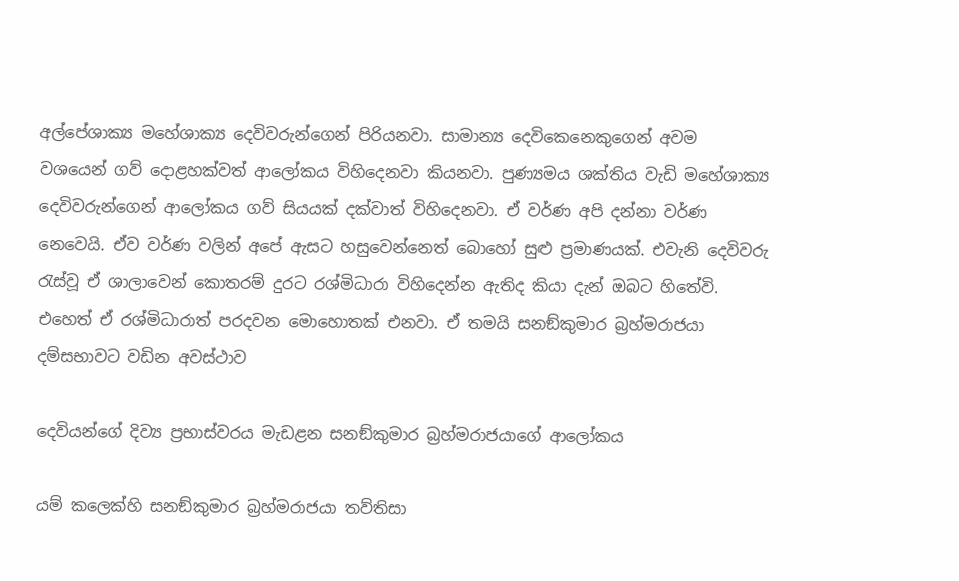අල්පේශාක්‍ය මහේශාක්‍ය දෙවිවරුන්ගෙන් පිරියනවා. සාමාන්‍ය දෙවිකෙනෙකුගෙන් අවම වශයෙන් ගව් දොළහක්වත් ආලෝකය විහිදෙනවා කියනවා. පුණ්‍යමය ශක්තිය වැඩි මහේශාක්‍ය දෙවිවරුන්ගෙන් ආලෝකය ගව් සියයක් දක්වාත් විහිදෙනවා. ඒ වර්ණ අපි දන්නා වර්ණ නෙවෙයි. ඒව වර්ණ වලින් අපේ ඇසට හසුවෙන්නෙත් බොහෝ සුළු ප්‍රමාණයක්. එවැනි දෙවිවරු රැස්වූ ඒ ශාලාවෙන් කොතරම් දුරට රශ්මිධාරා විහිදෙන්න ඇතිද කියා දැන් ඔබට හිතේවි. එහෙත් ඒ රශ්මිධාරාත් පරදවන මොහොතක් එනවා. ඒ තමයි සනඞ්කුමාර බ්‍රහ්මරාජයා දම්සභාවට වඩින අවස්ථාව

දෙවියන්ගේ දිව්‍ය ප්‍රභාස්වරය මැඩළන සනඞ්කුමාර බ්‍රහ්මරාජයාගේ ආලෝකය

යම් කලෙක්හි සනඞ්කුමාර බ්‍රහ්මරාජයා තව්තිසා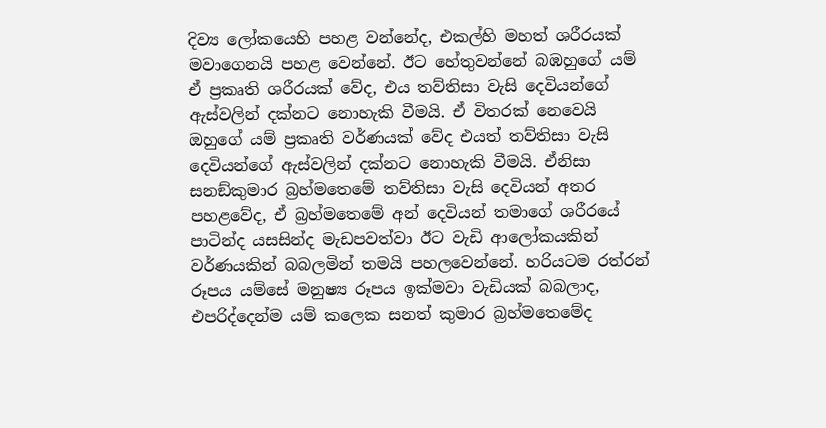දිව්‍ය ලෝකයෙහි පහළ වන්නේද, එකල්හි මහත් ශරීරයක් මවාගෙනයි පහළ වෙන්නේ. ඊට හේතුවන්නේ බඹහුගේ යම් ඒ ප්‍රකෘති ශරීරයක් වේද, එය තව්තිසා වැසි දෙවියන්ගේ ඇස්වලින් දක්නට නොහැකි වීමයි. ඒ විතරක් නෙවෙයි ඔහුගේ යම් ප්‍රකෘති වර්ණයක් වේද එයත් තව්තිසා වැසි දෙවියන්ගේ ඇස්වලින් දක්නට නොහැකි වීමයි. ඒනිසා සනඞ්කුමාර බ්‍රහ්මතෙමේ තව්තිසා වැසි දෙවියන් අතර පහළවේද, ඒ බ්‍රහ්මතෙමේ අන් දෙවියන් තමාගේ ශරීරයේ පාටින්ද යසසින්ද මැඩපවත්වා ඊට වැඩි ආලෝකයකින් වර්ණයකින් බබලමින් තමයි පහලවෙන්නේ. හරියටම රත්රන් රූපය යම්සේ මනුෂ්‍ය රූපය ඉක්මවා වැඩියක් බබලාද, එපරිද්දෙන්ම යම් කලෙක සනත් කුමාර බ්‍රහ්මතෙමේද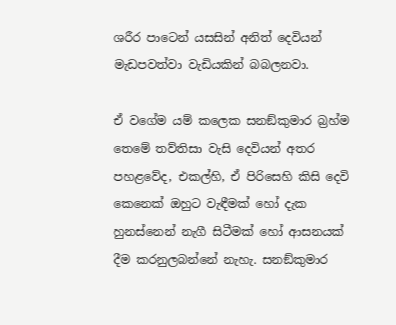ශරීර පාටෙන් යසසින් අනිත් දෙවියන් මැඩපවත්වා වැඩියකින් බබලනවා.

ඒ වගේම යම් කලෙක සනඞ්කුමාර බ්‍රහ්ම තෙමේ තව්තිසා වැසි දෙවියන් අතර පහළවේද, එකල්හි, ඒ පිරිසෙහි කිසි දෙවි කෙනෙක් ඔහුට වැඳීමක් හෝ දැක හුනස්නෙන් නැගී සිටීමක් හෝ ආසනයක් දීම කරනුලබන්නේ නැහැ. සනඞ්කුමාර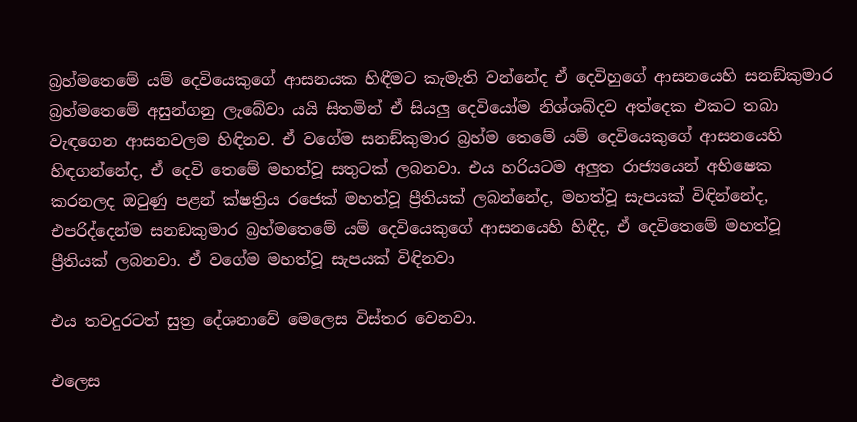බ්‍රහ්මතෙමේ යම් දෙවියෙකුගේ ආසනයක හිඳීමට කැමැති වන්නේද ඒ දෙවිහුගේ ආසනයෙහි සනඞ්කුමාර බ්‍රහ්මතෙමේ අසුන්ගනු ලැබේවා යයි සිතමින් ඒ සියලු දෙවියෝම නිශ්ශබ්දව අත්දෙක එකට තබා වැඳගෙන ආසනවලම හිඳිනව. ඒ වගේම සනඞ්කුමාර බ්‍රහ්ම තෙමේ යම් දෙවියෙකුගේ ආසනයෙහි හිඳගන්නේද, ඒ දෙවි තෙමේ මහත්වූ සතුටක් ලබනවා. එය හරියටම අලුත රාජ්‍යයෙන් අභිෂෙක කරනලද ඔටුණු පළන් ක්ෂත්‍රිය රජෙක් මහත්වූ ප්‍රීතියක් ලබන්නේද, මහත්වූ සැපයක් විඳින්නේද, එපරිද්දෙන්ම සනඞකුමාර බ්‍රහ්මතෙමේ යම් දෙවියෙකුගේ ආසනයෙහි හිඳීද, ඒ දෙවිතෙමේ මහත්වූ ප්‍රීතියක් ලබනවා. ඒ වගේම මහත්වූ සැපයක් විඳිනවා

එය තවදුරටත් සුත්‍ර දේශනාවේ මෙලෙස විස්තර වෙනවා.

එලෙස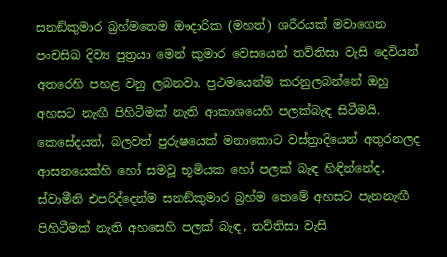සනඞ්කුමාර බ්‍රහ්මතෙම ඖදාරික (මහත්) ශරීරයක් මවාගෙන පංචසිඛ දිව්‍ය පුත්‍රයා මෙන් කුමාර වෙසයෙන් තව්තිසා වැසි දෙවියන් අතරෙහි පහළ වනු ලබනවා. ප්‍රථමයෙන්ම කරනුලබන්නේ ඔහු අහසට නැඟී පිහිටීමක් නැති ආකාශයෙහි පලක්බැඳ සිටීමයි. කෙසේදයත්, බලවත් පුරුෂයෙක් මනාකොට වස්ත්‍රාදියෙන් අතුරනලද ආසනයෙක්හි හෝ සමවූ භූමියක හෝ පලක් බැඳ හිඳින්නේද, ස්වාමීනි එපරිද්දෙන්ම සනඞ්කුමාර බ්‍රහ්ම තෙමේ අහසට පැනනැඟී පිහිටීමක් නැති අහසෙහි පලක් බැඳ, තව්තිසා වැසි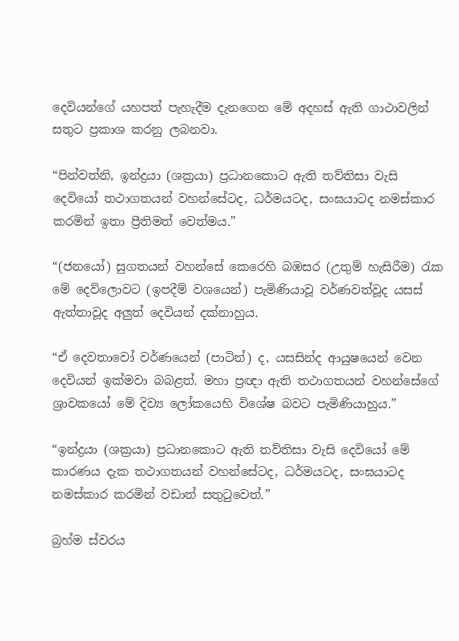දෙවියන්ගේ යහපත් පැහැදීම දැනගෙන මේ අදහස් ඇති ගාථාවලින් සතුට ප්‍රකාශ කරනු ලබනවා.

“පින්වත්නි, ඉන්ද්‍රයා (ශක්‍රයා) ප්‍රධානකොට ඇති තව්තිසා වැසි දෙවියෝ තථාගතයන් වහන්සේටද, ධර්මයටද, සංඝයාටද නමස්කාර කරමින් ඉතා ප්‍රීතිමත් වෙත්මය.”

“(ජනයෝ) සුගතයන් වහන්සේ කෙරෙහි බඹසර (උතුම් හැසිරීම) රැක මේ දෙව්ලොවට (ඉපදීම් වශයෙන්) පැමිණියාවූ වර්ණවත්වූද යසස් ඇත්තාවූද අලුත් දෙවියන් දක්නාහුය.

“ඒ දෙවතාවෝ වර්ණයෙන් (පාටින්) ද, යසසින්ද ආයුෂයෙන් වෙන දෙවියන් ඉක්මවා බබළත්. මහා ප්‍රඥා ඇති තථාගතයන් වහන්සේගේ ශ්‍රාවකයෝ මේ දිව්‍ය ලෝකයෙහි විශේෂ බවට පැමිණියාහුය.”

“ඉන්ද්‍රයා (ශක්‍රයා) ප්‍රධානකොට ඇති තව්තිසා වැසි දෙවියෝ මේ කාරණය දැක තථාගතයන් වහන්සේටද, ධර්මයටද, සංඝයාටද නමස්කාර කරමින් වඩාත් සතුටුවෙත්.”

බ්‍රහ්ම ස්වරය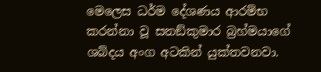මෙලෙස ධර්ම දේශණය ආරම්භ කරන්නා වූ සනඞ්කුමාර බ්‍රහ්මයාගේ ශබ්දය අංග අටකින් යුක්තවනවා.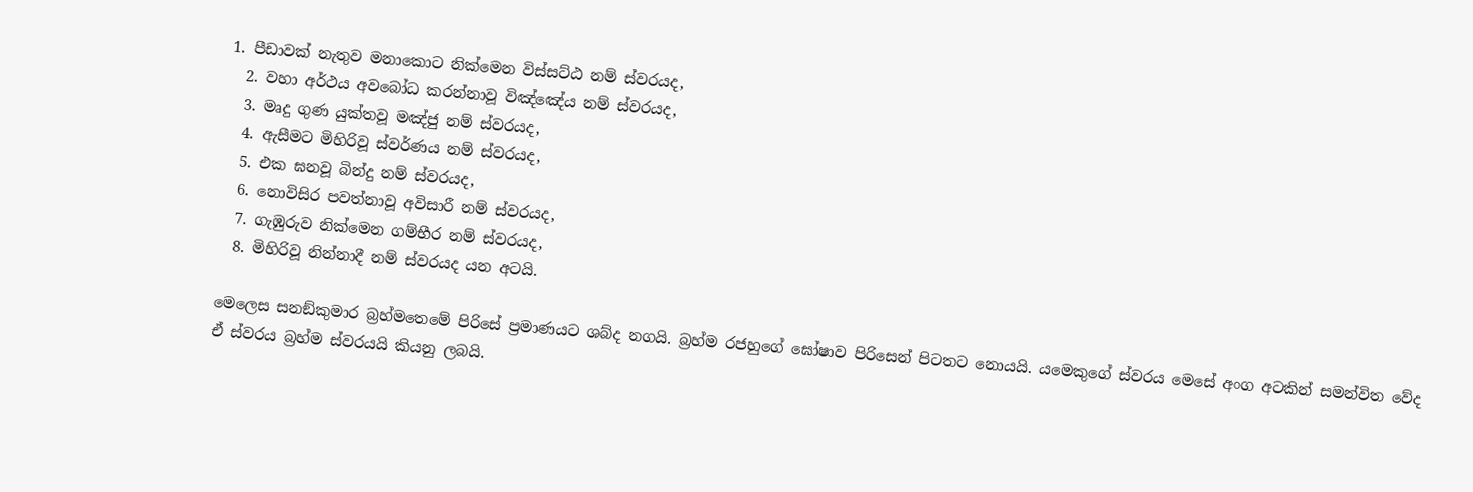1. පීඩාවක් නැතුව මනාකොට නික්මෙන විස්සට්ඨ නම් ස්වරයද,
  2. වහා අර්ථය අවබෝධ කරන්නාවූ විඤ්ඤේය නම් ස්වරයද,
  3. මෘදු ගුණ යුක්තවූ මඤ්ජු නම් ස්වරයද,
  4. ඇසීමට මිහිරිවූ ස්වර්ණය නම් ස්වරයද,
  5. එක ඝනවූ බින්දු නම් ස්වරයද,
  6. නොවිසිර පවත්නාවූ අවිසාරී නම් ස්වරයද,
  7. ගැඹුරුව නික්මෙන ගම්භීර නම් ස්වරයද,
  8. මිහිරිවූ නින්නාදී නම් ස්වරයද යන අටයි.

මෙලෙස සනඞ්කුමාර බ්‍රහ්මතෙමේ පිරිසේ ප්‍රමාණයට ශබ්ද නගයි. බ්‍රහ්ම රජහුගේ ඝෝෂාව පිරිසෙන් පිටතට නොයයි. යමෙකුගේ ස්වරය මෙසේ අංග අටකින් සමන්විත වේද ඒ ස්වරය බ්‍රහ්ම ස්වරයයි කියනු ලබයි.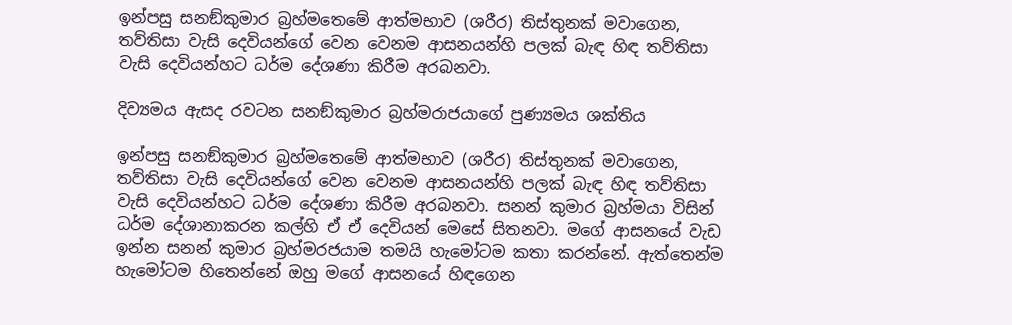ඉන්පසු සනඞ්කුමාර බ්‍රහ්මතෙමේ ආත්මභාව (ශරීර) තිස්තුනක් මවාගෙන, තව්තිසා වැසි දෙවියන්ගේ වෙන වෙනම ආසනයන්හි පලක් බැඳ හිඳ තව්තිසා වැසි දෙවියන්හට ධර්ම දේශණා කිරීම අරබනවා.

දිව්‍යමය ඇසද රවටන සනඞ්කුමාර බ්‍රහ්මරාජයාගේ පුණ්‍යමය ශක්තිය

ඉන්පසු සනඞ්කුමාර බ්‍රහ්මතෙමේ ආත්මභාව (ශරීර) තිස්තුනක් මවාගෙන, තව්තිසා වැසි දෙවියන්ගේ වෙන වෙනම ආසනයන්හි පලක් බැඳ හිඳ තව්තිසා වැසි දෙවියන්හට ධර්ම දේශණා කිරීම අරබනවා. සනන් කුමාර බ්‍රහ්මයා විසින් ධර්ම දේශානාකරන කල්හි ඒ ඒ දෙවියන් මෙසේ සිතනවා. මගේ ආසනයේ වැඩ ඉන්න සනන් කුමාර බ්‍රහ්මරජයාම තමයි හැමෝටම කතා කරන්නේ. ඇත්තෙන්ම හැමෝටම හිතෙන්නේ ඔහු මගේ ආසනයේ හිඳගෙන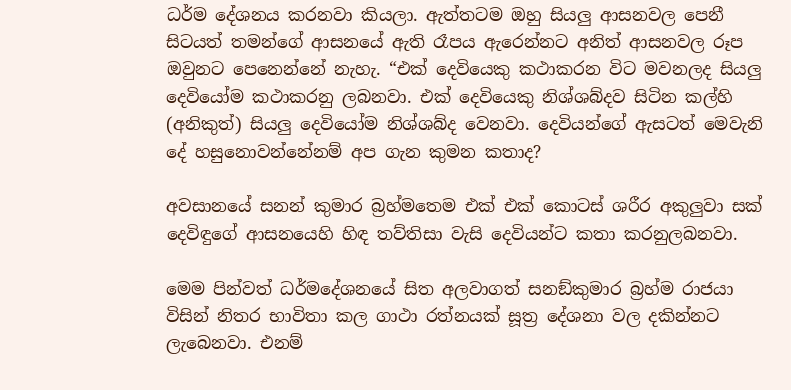ධර්ම දේශනය කරනවා කියලා. ඇත්තටම ඔහු සියලු ආසනවල පෙනී සිටයත් තමන්ගේ ආසනයේ ඇති රෑපය ඇරෙන්නට අනිත් ආසනවල රූප ඔවුනට පෙනෙන්නේ නැහැ. “එක් දෙවියෙකු කථාකරන විට මවනලද සියලු දෙවියෝම කථාකරනු ලබනවා. එක් දෙවියෙකු නිශ්ශබ්දව සිටින කල්හි (අනිකුත්) සියලු දෙවියෝම නිශ්ශබ්ද වෙනවා. දෙවියන්ගේ ඇසටත් මෙවැනි දේ හසුනොවන්නේනම් අප ගැන කුමන කතාද?

අවසානයේ සනන් කුමාර බ්‍රහ්මතෙම එක් එක් කොටස් ශරීර අකුලුවා සක් දෙවිඳුගේ ආසනයෙහි හිඳ තව්තිසා වැසි දෙවියන්ට කතා කරනුලබනවා.

මෙම පින්වත් ධර්මදේශනයේ සිත අලවාගත් සනඞ්කුමාර බ්‍රහ්ම රාජයා විසින් නිතර භාවිතා කල ගාථා රත්නයක් සූත්‍ර දේශනා වල දකින්නට ලැබෙනවා. එනම්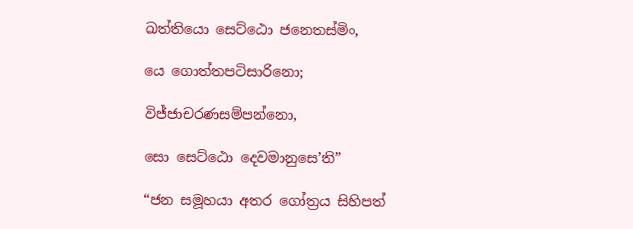ඛත්තියො සෙට්ඨො ජනෙතස්මිං,

යෙ ගොත්තපටිසාරිනො;

විජ්ජාචරණසම්පන්නො,

සො සෙට්ඨො දෙවමානුසෙ’ති”

“ජන සමූහයා අතර ගෝත්‍රය සිහිපත්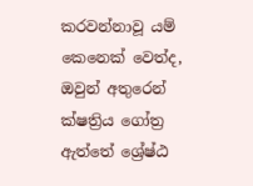කරවන්නාවූ යම් කෙනෙක් වෙත්ද, ඔවුන් අතුරෙන් ක්ෂත්‍රිය ගෝත්‍ර ඇත්තේ ශ්‍රේෂ්ඨ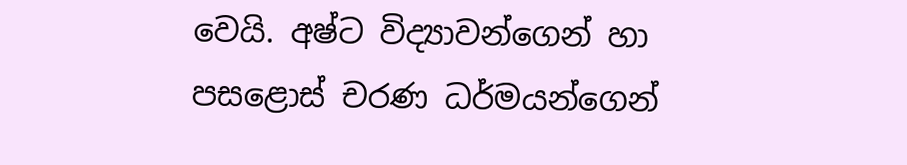වෙයි. අෂ්ට විද්‍යාවන්ගෙන් හා පසළොස් චරණ ධර්මයන්ගෙන්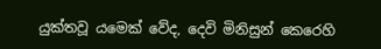යුක්තවූ යමෙක් වේද, දෙවි මිනිසුන් කෙරෙහි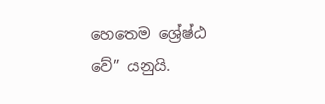හෙතෙම ශ්‍රේෂ්ඨ වේ” යනුයි.